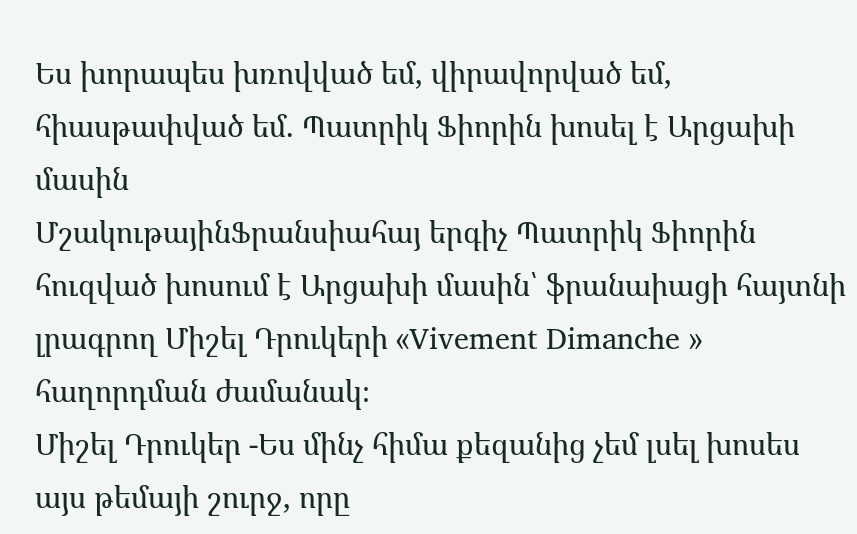Ես խորապես խռովված եմ, վիրավորված եմ, հիասթափված եմ. Պատրիկ Ֆիորին խոսել է Արցախի մասին
ՄշակութայինՖրանսիահայ երգիչ Պատրիկ Ֆիորին հուզված խոսում է Արցախի մասին՝ ֆրանաիացի հայտնի լրագրող Միշել Դրուկերի «Vivement Dimanche » հաղորդման ժամանակ։
Միշել Դրուկեր -Ես մինչ հիմա քեզանից չեմ լսել խոսես այս թեմայի շուրջ, որը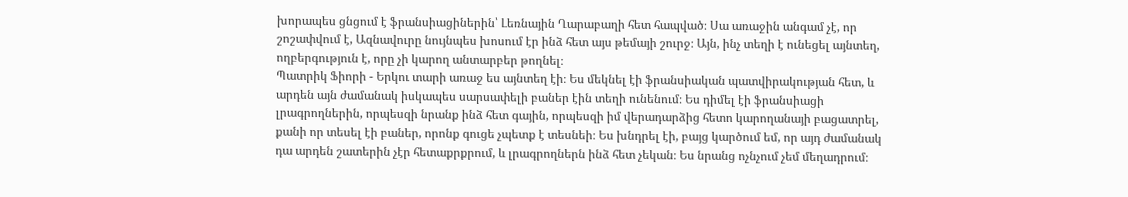խորապես ցնցում է ֆրանսիացիներին՝ Լեռնային Ղարաբաղի հետ հապված։ Սա առաջին անգամ չէ, որ շոշափվում է, Ազնավուրը նույնպես խոսում էր ինձ հետ այս թեմայի շուրջ։ Այն, ինչ տեղի է ունեցել այնտեղ, ողբերգություն է, որը չի կարող անտարբեր թողնել։
Պատրիկ Ֆիորի - Երկու տարի առաջ ես այնտեղ էի։ Ես մեկնել էի ֆրանսիական պատվիրակության հետ, և արդեն այն ժամանակ իսկապես սարսափելի բաներ էին տեղի ունենում։ Ես դիմել էի ֆրանսիացի լրագրողներին, որպեսզի նրանք ինձ հետ գային, որպեսզի իմ վերադարձից հետո կարողանայի բացատրել, քանի որ տեսել էի բաներ, որոնք գուցե չպետք է տեսնեի։ Ես խնդրել էի, բայց կարծում եմ, որ այդ ժամանակ դա արդեն շատերին չէր հետաքրքրում, և լրագրողներն ինձ հետ չեկան։ Ես նրանց ոչնչում չեմ մեղադրում։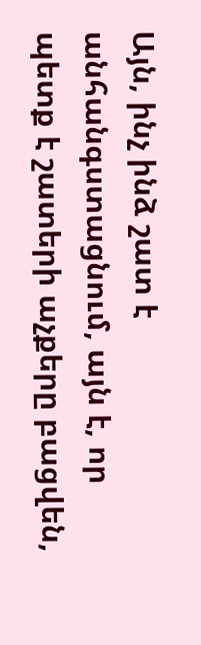Այն, ինչ ինձ շատ է անհանգստացնում, այն է, որ պետք է շատերի աչքերը բացվեն,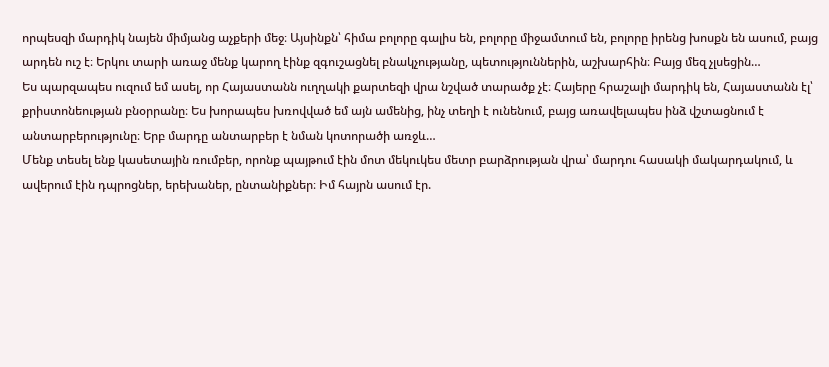որպեսզի մարդիկ նայեն միմյանց աչքերի մեջ։ Այսինքն՝ հիմա բոլորը գալիս են, բոլորը միջամտում են, բոլորը իրենց խոսքն են ասում, բայց արդեն ուշ է։ Երկու տարի առաջ մենք կարող էինք զգուշացնել բնակչությանը, պետություններին, աշխարհին։ Բայց մեզ չլսեցին…
Ես պարզապես ուզում եմ ասել, որ Հայաստանն ուղղակի քարտեզի վրա նշված տարածք չէ։ Հայերը հրաշալի մարդիկ են, Հայաստանն էլ՝ քրիստոնեության բնօրրանը։ Ես խորապես խռովված եմ այն ամենից, ինչ տեղի է ունենում, բայց առավելապես ինձ վշտացնում է անտարբերությունը։ Երբ մարդը անտարբեր է նման կոտորածի առջև…
Մենք տեսել ենք կասետային ռումբեր, որոնք պայթում էին մոտ մեկուկես մետր բարձրության վրա՝ մարդու հասակի մակարդակում, և ավերում էին դպրոցներ, երեխաներ, ընտանիքներ։ Իմ հայրն ասում էր.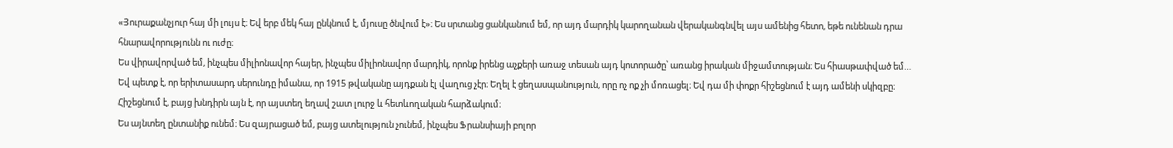«Յուրաքանչյուր հայ մի լույս է։ Եվ երբ մեկ հայ ընկնում է, մյուսը ծնվում է»։ Ես սրտանց ցանկանում եմ, որ այդ մարդիկ կարողանան վերականգնվել այս ամենից հետո, եթե ունենան դրա հնարավորությունն ու ուժը։
Ես վիրավորված եմ, ինչպես միլիոնավոր հայեր, ինչպես միլիոնավոր մարդիկ, որոնք իրենց աչքերի առաջ տեսան այդ կոտորածը՝ առանց իրական միջամտության։ Ես հիասթափված եմ… Եվ պետք է, որ երիտասարդ սերունդը իմանա, որ 1915 թվականը այդքան էլ վաղուց չէր։ Եղել է ցեղասպանություն, որը ոչ ոք չի մոռացել։ Եվ դա մի փոքր հիշեցնում է այդ ամենի սկիզբը։ Հիշեցնում է, բայց խնդիրն այն է, որ այստեղ եղավ շատ լուրջ և հետևողական հարձակում։
Ես այնտեղ ընտանիք ունեմ։ Ես զայրացած եմ, բայց ատելություն չունեմ, ինչպես Ֆրանսիայի բոլոր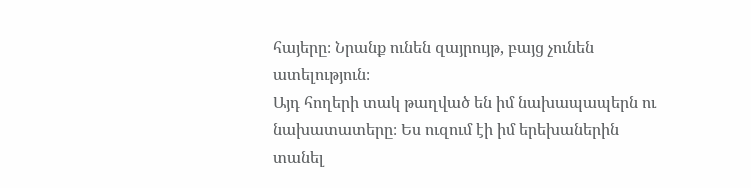հայերը։ Նրանք ունեն զայրույթ, բայց չունեն ատելություն։
Այդ հողերի տակ թաղված են իմ նախապապերն ու նախատատերը։ Ես ուզում էի իմ երեխաներին տանել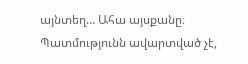այնտեղ… Ահա այսքանը։ Պատմությունն ավարտված չէ,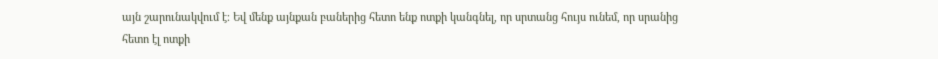այն շարունակվում է։ Եվ մենք այնքան բաներից հետո ենք ոտքի կանգնել, որ սրտանց հույս ունեմ, որ սրանից հետո էլ ոտքի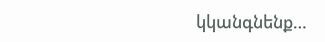կկանգնենք…